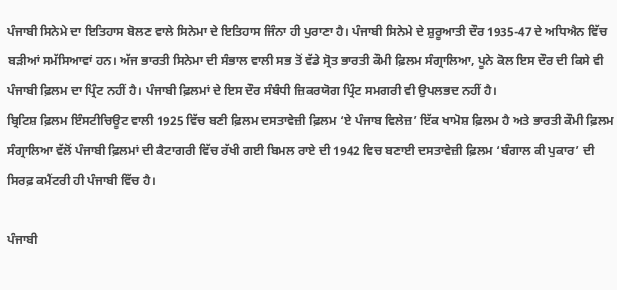ਪੰਜਾਬੀ ਸਿਨੇਮੇ ਦਾ ਇਤਿਹਾਸ ਬੋਲਣ ਵਾਲੇ ਸਿਨੇਮਾ ਦੇ ਇਤਿਹਾਸ ਜਿੰਨਾ ਹੀ ਪੁਰਾਣਾ ਹੈ। ਪੰਜਾਬੀ ਸਿਨੇਮੇ ਦੇ ਸ਼ੁਰੂਆਤੀ ਦੌਰ 1935-47 ਦੇ ਅਧਿਐਨ ਵਿੱਚ ਬੜੀਆਂ ਸਮੱਸਿਆਵਾਂ ਹਨ। ਅੱਜ ਭਾਰਤੀ ਸਿਨੇਮਾ ਦੀ ਸੰਭਾਲ ਵਾਲੀ ਸਭ ਤੋਂ ਵੱਡੇ ਸ੍ਰੋਤ ਭਾਰਤੀ ਕੌਮੀ ਫ਼ਿਲਮ ਸੰਗ੍ਰਾਲਿਆ, ਪੂਨੇ ਕੋਲ ਇਸ ਦੌਰ ਦੀ ਕਿਸੇ ਵੀ ਪੰਜਾਬੀ ਫ਼ਿਲਮ ਦਾ ਪ੍ਰਿੰਟ ਨਹੀਂ ਹੈ। ਪੰਜਾਬੀ ਫ਼ਿਲਮਾਂ ਦੇ ਇਸ ਦੌਰ ਸੰਬੰਧੀ ਜ਼ਿਕਰਯੋਗ ਪ੍ਰਿੰਟ ਸਮਗਰੀ ਵੀ ਉਪਲਭਦ ਨਹੀਂ ਹੈ।
ਬ੍ਰਿਟਿਸ਼ ਫ਼ਿਲਮ ਇੰਸਟੀਚਿਊਟ ਵਾਲੀ 1925 ਵਿੱਚ ਬਣੀ ਫ਼ਿਲਮ ਦਸਤਾਵੇਜ਼ੀ ਫ਼ਿਲਮ ‘ਏ ਪੰਜਾਬ ਵਿਲੇਜ਼’ ਇੱਕ ਖਾਮੋਸ਼ ਫ਼ਿਲਮ ਹੈ ਅਤੇ ਭਾਰਤੀ ਕੌਮੀ ਫ਼ਿਲਮ ਸੰਗ੍ਰਾਲਿਆ ਵੱਲੋਂ ਪੰਜਾਬੀ ਫ਼ਿਲਮਾਂ ਦੀ ਕੈਟਾਗਰੀ ਵਿੱਚ ਰੱਖੀ ਗਈ ਬਿਮਲ ਰਾਏ ਦੀ 1942 ਵਿਚ ਬਣਾਈ ਦਸਤਾਵੇਜ਼ੀ ਫ਼ਿਲਮ ‘ਬੰਗਾਲ ਕੀ ਪੁਕਾਰ’ ਦੀ ਸਿਰਫ਼ ਕਮੈਂਟਰੀ ਹੀ ਪੰਜਾਬੀ ਵਿੱਚ ਹੈ।

ਪੰਜਾਬੀ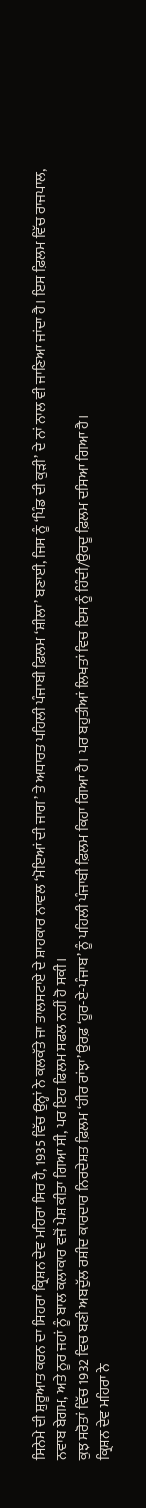ਸਿਨੇਮੇ ਦੀ ਸ਼ੁਰੂਆਤ ਕਰਨ ਦਾ ਸਿਹਰਾ ਕ੍ਰਿਸ਼ਨ ਦੇਵ ਮਹਿਰਾ ਸਿਰ ਹੈ, 1935 ਵਿੱਚ ਉਨ੍ਹਾਂ ਨੇ ਕਲਕੱਤੇ ਜਾ ਤਾਲਸਟਾਏ ਦੇ ਸ਼ਾਹਕਾਰ ਨਾਵਲ ‘ਮੋਇਆਂ ਦੀ ਜਾਗ’ ਤੇ ਅਧਾਰਤ ਪਹਿਲੀ ਪੰਜਾਬੀ ਫ਼ਿਲਮ ‘ਸ਼ੀਲਾ’ ਬਣਾਈ, ਜਿਸ ਨੂੰ ‘ਪਿੰਡ ਦੀ ਕੁੜੀ’ ਦੇ ਨਾਂ ਨਾਲ ਵੀ ਜਾਣਿਆ ਜਾਂਦਾ ਹੈ। ਇਸ ਫ਼ਿਲਮ ਵਿੱਚ ਰਾਜਪਾਲ, ਨਵਾਬ ਬੇਗਮ, ਅਤੇ ਨੂਰ ਜਹਾਂ ਨੂੰ ਬਾਲ ਕਲਾਕਾਰ ਵਜੋਂ ਪੇਸ਼ ਕੀਤਾ ਗਿਆ ਸੀ, ਪਰ ਇਹ ਫਿਲਮ ਸਫਲ ਨਹੀਂ ਹੋ ਸਕੀ।
ਕੁਝ ਸਰੋਤਾਂ ਵਿੱਚ 1932 ਵਿਚ ਬਣੀ ਅਬਦੁੱਲ ਰਸ਼ੀਦ ਕਾਰਦਾਰ ਨਿਰਦੇਸ਼ਤ ਫ਼ਿਲਮ ‘ਹੀਰ ਰਾਂਝਾ’ ਉਰਫ਼ ‘ਹੂਰ-ਏ-ਪੰਜਾਬ’ ਨੂੰ ਪਹਿਲੀ ਪੰਜਾਬੀ ਫ਼ਿਲਮ ਕਿਹਾ ਗਿਆ ਹੈ। ਪਰ ਬਹੁਤੀਆਂ ਲਿਖਤਾਂ ਵਿਚ ਇਸ ਨੂੰ ਹਿੰਦੀ/ਉਰਦੂ ਫ਼ਿਲਮ ਦਸਿਆ ਗਿਆ ਹੈ।
ਕ੍ਰਿਸ਼ਨ ਦੇਵ ਮਹਿਰਾ ਨੇ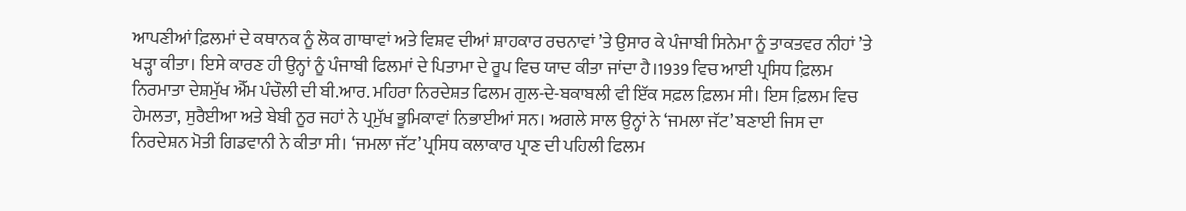ਆਪਣੀਆਂ ਫ਼ਿਲਮਾਂ ਦੇ ਕਥਾਨਕ ਨੂੰ ਲੋਕ ਗਾਥਾਵਾਂ ਅਤੇ ਵਿਸ਼ਵ ਦੀਆਂ ਸ਼ਾਹਕਾਰ ਰਚਨਾਵਾਂ ’ਤੇ ਉਸਾਰ ਕੇ ਪੰਜਾਬੀ ਸਿਨੇਮਾ ਨੂੰ ਤਾਕਤਵਰ ਨੀਹਾਂ ’ਤੇ ਖੜ੍ਹਾ ਕੀਤਾ। ਇਸੇ ਕਾਰਣ ਹੀ ਉਨ੍ਹਾਂ ਨੂੰ ਪੰਜਾਬੀ ਫਿਲਮਾਂ ਦੇ ਪਿਤਾਮਾ ਦੇ ਰੂਪ ਵਿਚ ਯਾਦ ਕੀਤਾ ਜਾਂਦਾ ਹੈ।1939 ਵਿਚ ਆਈ ਪ੍ਰਸਿਧ ਫ਼ਿਲਮ ਨਿਰਮਾਤਾ ਦੇਸ਼ਮੁੱਖ ਐੱਮ ਪੰਚੌਲੀ ਦੀ ਬੀ.ਆਰ. ਮਹਿਰਾ ਨਿਰਦੇਸ਼ਤ ਫਿਲਮ ਗੁਲ-ਦੇ-ਬਕਾਬਲੀ ਵੀ ਇੱਕ ਸਫ਼ਲ ਫ਼ਿਲਮ ਸੀ। ਇਸ ਫ਼ਿਲਮ ਵਿਚ ਹੇਮਲਤਾ, ਸੁਰੈਈਆ ਅਤੇ ਬੇਬੀ ਨੂਰ ਜਹਾਂ ਨੇ ਪ੍ਰਮੁੱਖ ਭੂਮਿਕਾਵਾਂ ਨਿਭਾਈਆਂ ਸਨ। ਅਗਲੇ ਸਾਲ ਉਨ੍ਹਾਂ ਨੇ ‘ਜਮਲਾ ਜੱਟ’ ਬਣਾਈ ਜਿਸ ਦਾ ਨਿਰਦੇਸ਼ਨ ਮੋਤੀ ਗਿਡਵਾਨੀ ਨੇ ਕੀਤਾ ਸੀ। ‘ਜਮਲਾ ਜੱਟ’ ਪ੍ਰਸਿਧ ਕਲਾਕਾਰ ਪ੍ਰਾਣ ਦੀ ਪਹਿਲੀ ਫਿਲਮ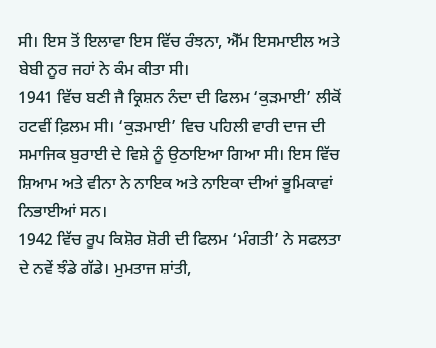ਸੀ। ਇਸ ਤੋਂ ਇਲਾਵਾ ਇਸ ਵਿੱਚ ਰੰਝਨਾ, ਐੱਮ ਇਸਮਾਈਲ ਅਤੇ ਬੇਬੀ ਨੂਰ ਜਹਾਂ ਨੇ ਕੰਮ ਕੀਤਾ ਸੀ।
1941 ਵਿੱਚ ਬਣੀ ਜੈ ਕ੍ਰਿਸ਼ਨ ਨੰਦਾ ਦੀ ਫਿਲਮ ‘ਕੁੜਮਾਈ’ ਲੀਕੋਂ ਹਟਵੀਂ ਫ਼ਿਲਮ ਸੀ। ‘ਕੁੜਮਾਈ’ ਵਿਚ ਪਹਿਲੀ ਵਾਰੀ ਦਾਜ ਦੀ ਸਮਾਜਿਕ ਬੁਰਾਈ ਦੇ ਵਿਸ਼ੇ ਨੂੰ ਉਠਾਇਆ ਗਿਆ ਸੀ। ਇਸ ਵਿੱਚ ਸ਼ਿਆਮ ਅਤੇ ਵੀਨਾ ਨੇ ਨਾਇਕ ਅਤੇ ਨਾਇਕਾ ਦੀਆਂ ਭੂਮਿਕਾਵਾਂ ਨਿਭਾਈਆਂ ਸਨ।
1942 ਵਿੱਚ ਰੂਪ ਕਿਸ਼ੋਰ ਸ਼ੋਰੀ ਦੀ ਫਿਲਮ ‘ਮੰਗਤੀ’ ਨੇ ਸਫਲਤਾ ਦੇ ਨਵੇਂ ਝੰਡੇ ਗੱਡੇ। ਮੁਮਤਾਜ ਸ਼ਾਂਤੀ,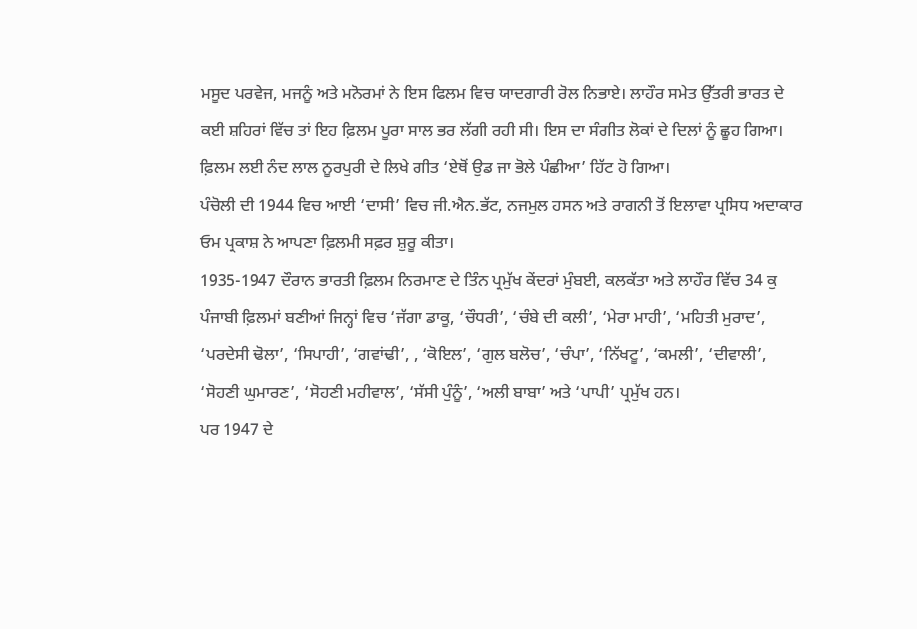ਮਸੂਦ ਪਰਵੇਜ, ਮਜਨੂੰ ਅਤੇ ਮਨੋਰਮਾਂ ਨੇ ਇਸ ਫਿਲਮ ਵਿਚ ਯਾਦਗਾਰੀ ਰੋਲ ਨਿਭਾਏ। ਲਾਹੌਰ ਸਮੇਤ ਉੱਤਰੀ ਭਾਰਤ ਦੇ ਕਈ ਸ਼ਹਿਰਾਂ ਵਿੱਚ ਤਾਂ ਇਹ ਫ਼ਿਲਮ ਪੂਰਾ ਸਾਲ ਭਰ ਲੱਗੀ ਰਹੀ ਸੀ। ਇਸ ਦਾ ਸੰਗੀਤ ਲੋਕਾਂ ਦੇ ਦਿਲਾਂ ਨੂੰ ਛੂਹ ਗਿਆ। ਫ਼ਿਲਮ ਲਈ ਨੰਦ ਲਾਲ ਨੂਰਪੁਰੀ ਦੇ ਲਿਖੇ ਗੀਤ ‘ਏਥੋਂ ਉਡ ਜਾ ਭੋਲੇ ਪੰਛੀਆ’ ਹਿੱਟ ਹੋ ਗਿਆ।
ਪੰਚੋਲੀ ਦੀ 1944 ਵਿਚ ਆਈ ‘ਦਾਸੀ’ ਵਿਚ ਜੀ.ਐਨ.ਭੱਟ, ਨਜਮੁਲ ਹਸਨ ਅਤੇ ਰਾਗਨੀ ਤੋਂ ਇਲਾਵਾ ਪ੍ਰਸਿਧ ਅਦਾਕਾਰ ਓਮ ਪ੍ਰਕਾਸ਼ ਨੇ ਆਪਣਾ ਫ਼ਿਲਮੀ ਸਫ਼ਰ ਸ਼ੁਰੂ ਕੀਤਾ।
1935-1947 ਦੌਰਾਨ ਭਾਰਤੀ ਫ਼ਿਲਮ ਨਿਰਮਾਣ ਦੇ ਤਿੰਨ ਪ੍ਰਮੁੱਖ ਕੇਂਦਰਾਂ ਮੁੰਬਈ, ਕਲਕੱਤਾ ਅਤੇ ਲਾਹੌਰ ਵਿੱਚ 34 ਕੁ ਪੰਜਾਬੀ ਫ਼ਿਲਮਾਂ ਬਣੀਆਂ ਜਿਨ੍ਹਾਂ ਵਿਚ ‘ਜੱਗਾ ਡਾਕੂ, ‘ਚੌਧਰੀ’, ‘ਚੰਬੇ ਦੀ ਕਲੀ’, ‘ਮੇਰਾ ਮਾਹੀ’, ‘ਮਹਿਤੀ ਮੁਰਾਦ’, ‘ਪਰਦੇਸੀ ਢੋਲਾ’, ‘ਸਿਪਾਹੀ’, ‘ਗਵਾਂਢੀ’, , ‘ਕੋਇਲ’, ‘ਗੁਲ ਬਲੋਚ’, ‘ਚੰਪਾ’, ‘ਨਿੱਖਟੂ’, ‘ਕਮਲੀ’, ‘ਦੀਵਾਲੀ’, ‘ਸੋਹਣੀ ਘੁਮਾਰਣ’, ‘ਸੋਹਣੀ ਮਹੀਵਾਲ’, ‘ਸੱਸੀ ਪੁੰਨੂੰ’, ‘ਅਲੀ ਬਾਬਾ’ ਅਤੇ ‘ਪਾਪੀ’ ਪ੍ਰਮੁੱਖ ਹਨ।
ਪਰ 1947 ਦੇ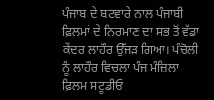ਪੰਜਾਬ ਦੇ ਬਟਵਾਰੇ ਨਾਲ ਪੰਜਾਬੀ ਫ਼ਿਲਮਾਂ ਦੇ ਨਿਰਮਾਣ ਦਾ ਸਭ ਤੋਂ ਵੱਡਾ ਕੇਂਦਰ ਲਾਹੌਰ ਉੱਜੜ ਗਿਆ। ਪੰਚੋਲੀ ਨੂੰ ਲਾਹੌਰ ਵਿਚਲਾ ਪੰਜ ਮੰਜ਼ਿਲਾ ਫ਼ਿਲਮ ਸਟੂਡੀਓ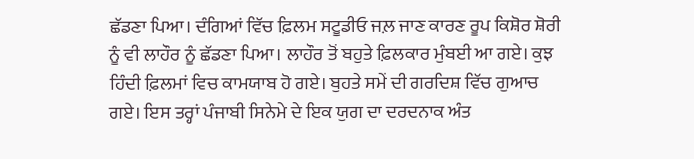ਛੱਡਣਾ ਪਿਆ। ਦੰਗਿਆਂ ਵਿੱਚ ਫ਼ਿਲਮ ਸਟੂਡੀਓ ਜਲ਼ ਜਾਣ ਕਾਰਣ ਰੂਪ ਕਿਸ਼ੋਰ ਸ਼ੋਰੀ ਨੂੰ ਵੀ ਲਾਹੌਰ ਨੂੰ ਛੱਡਣਾ ਪਿਆ। ਲਾਹੌਰ ਤੋਂ ਬਹੁਤੇ ਫ਼ਿਲਕਾਰ ਮੁੰਬਈ ਆ ਗਏ। ਕੁਝ ਹਿੰਦੀ ਫ਼ਿਲਮਾਂ ਵਿਚ ਕਾਮਯਾਬ ਹੋ ਗਏ। ਬੁਹਤੇ ਸਮੇਂ ਦੀ ਗਰਦਿਸ਼ ਵਿੱਚ ਗੁਆਚ ਗਏ। ਇਸ ਤਰ੍ਹਾਂ ਪੰਜਾਬੀ ਸਿਨੇਮੇ ਦੇ ਇਕ ਯੁਗ ਦਾ ਦਰਦਨਾਕ ਅੰਤ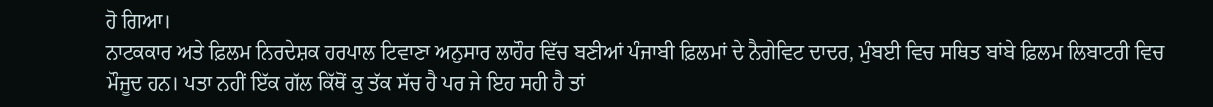ਹੋ ਗਿਆ।
ਨਾਟਕਕਾਰ ਅਤੇ ਫ਼ਿਲਮ ਨਿਰਦੇਸ਼ਕ ਹਰਪਾਲ ਟਿਵਾਣਾ ਅਨੁਸਾਰ ਲਾਹੌਰ ਵਿੱਚ ਬਣੀਆਂ ਪੰਜਾਬੀ ਫ਼ਿਲਮਾਂ ਦੇ ਨੈਗੇਵਿਟ ਦਾਦਰ, ਮੁੰਬਈ ਵਿਚ ਸਥਿਤ ਬਾਂਬੇ ਫ਼ਿਲਮ ਲਿਬਾਟਰੀ ਵਿਚ ਮੌਜੂਦ ਹਨ। ਪਤਾ ਨਹੀਂ ਇੱਕ ਗੱਲ ਕਿੱਥੋਂ ਕੁ ਤੱਕ ਸੱਚ ਹੈ ਪਰ ਜੇ ਇਹ ਸਹੀ ਹੈ ਤਾਂ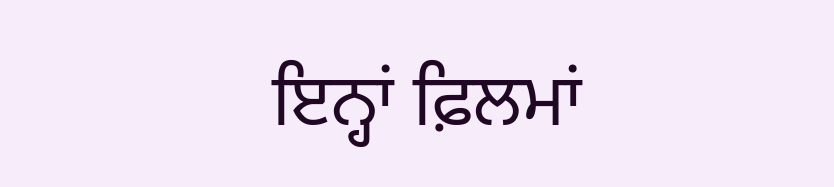ਇਨ੍ਹਾਂ ਫ਼ਿਲਮਾਂ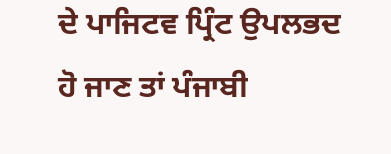ਦੇ ਪਾਜਿਟਵ ਪ੍ਰਿੰਟ ਉਪਲਭਦ ਹੋ ਜਾਣ ਤਾਂ ਪੰਜਾਬੀ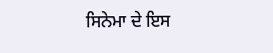ਸਿਨੇਮਾ ਦੇ ਇਸ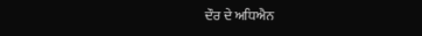ਦੌਰ ਦੇ ਅਧਿਐਨ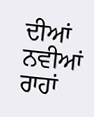ਦੀਆਂ ਨਵੀਆਂ ਰਾਹਾਂ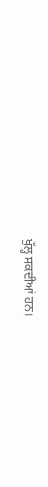ਖੁੱਲ੍ਹ ਸਕਦੀਆਂ ਹਨ।